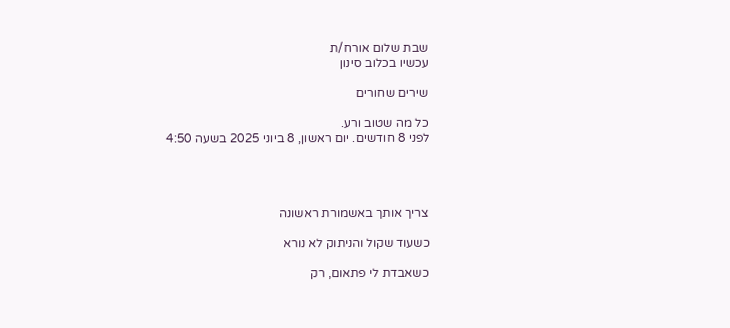שבת שלום אורח/ת
עכשיו בכלוב סינון

שירים שחורים

כל מה שטוב ורע.
לפני 8 חודשים. יום ראשון, 8 ביוני 2025 בשעה 4:50




צריך אותך באשמורת ראשונה

כשעוד שקול והניתוק לא נורא

כשאבדת לי פתאום, רק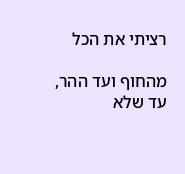רציתי את הכל

מהחוף ועד ההר, עד שלא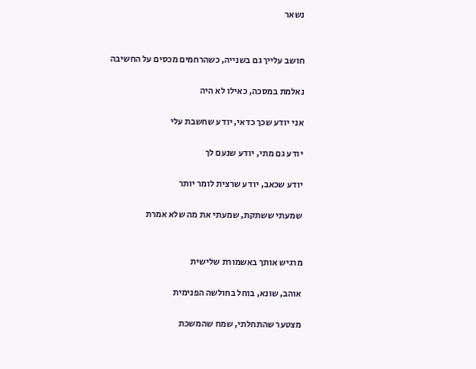נשאר


חושב עלייך גם בשנייה, כשהרחמים מכסים על החשיבה

נאלמת במסכה, כאילו לא היה

אני יודע שכך כדאי, יודע שחשבת עלי

יודע גם מתי, יודע שנעם לך

יודע שכאב, יודע שרצית לומר יותר

שמעתי ששתקת, שמעתי את מה שלא אמרת


מרגיש אותך באשמורת שלישית

אוהב, שונא, בוחל בחולשה הפנימית

מצטער שהתחלתי, שמח שהמשכת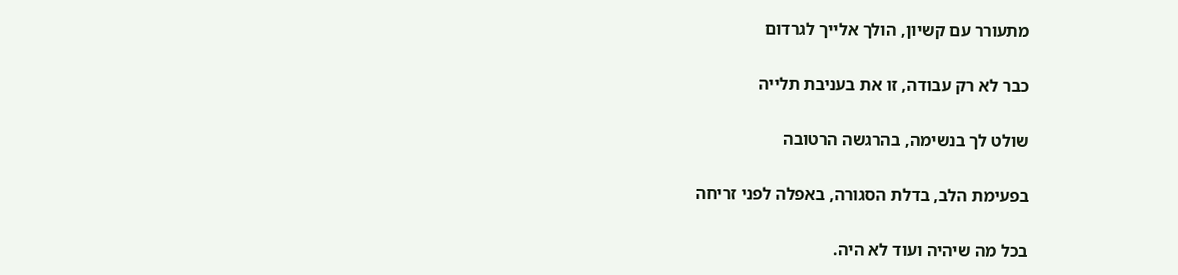מתעורר עם קשיון, הולך אלייך לגרדום

כבר לא רק עבודה, זו את בעניבת תלייה

שולט לך בנשימה, בהרגשה הרטובה

בפעימת הלב, בדלת הסגורה, באפלה לפני זריחה

בכל מה שיהיה ועוד לא היה.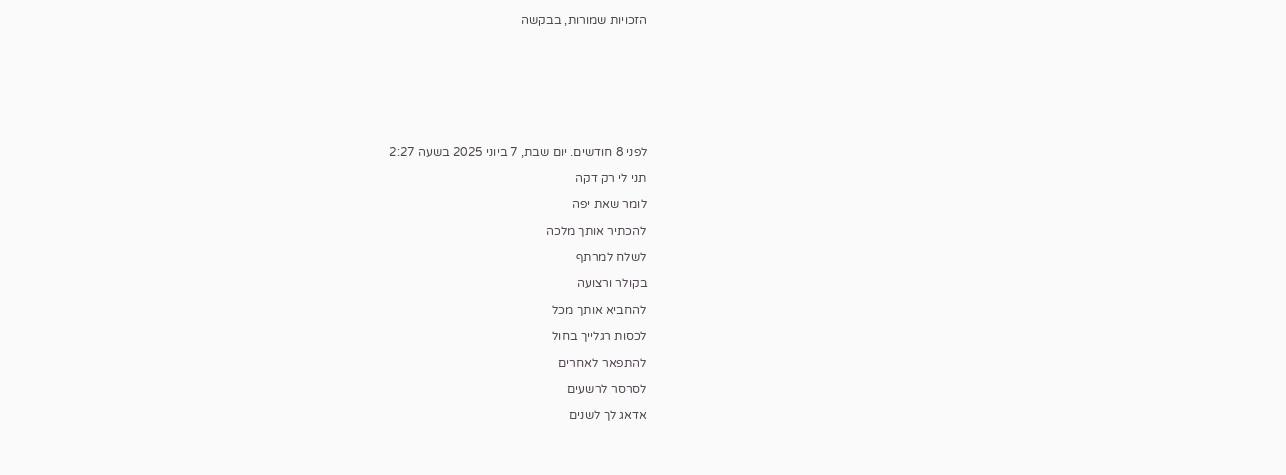הזכויות שמורות, בבקשה









לפני 8 חודשים. יום שבת, 7 ביוני 2025 בשעה 2:27

תני לי רק דקה

לומר שאת יפה

להכתיר אותך מלכה

לשלח למרתף

בקולר ורצועה

להחביא אותך מכל

לכסות רגלייך בחול

להתפאר לאחרים

לסרסר לרשעים

אדאג לך לשנים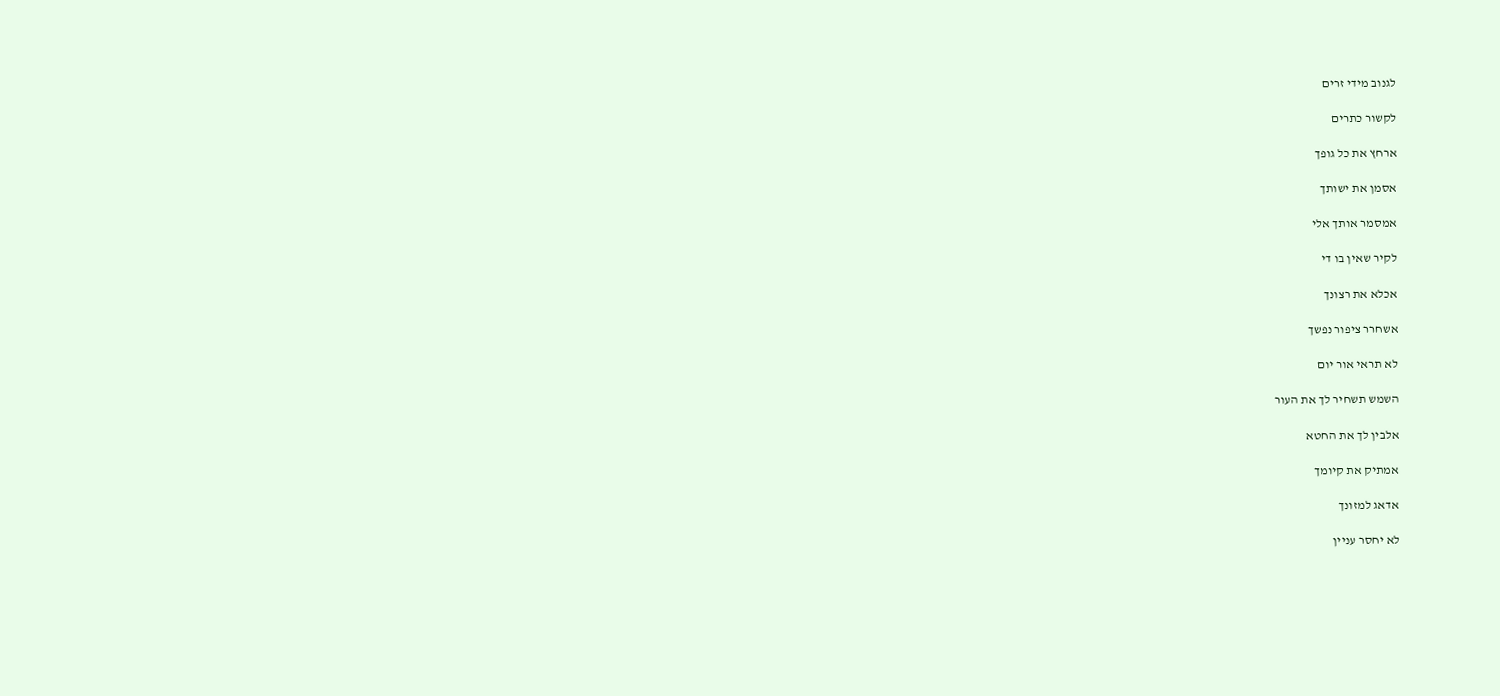לגנוב מידי זרים

לקשור כתרים

ארחץ את כל גופך

אסמן את ישותך

אמסמר אותך אלי

לקיר שאין בו די

אכלא את רצונך

אשחרר ציפור נפשך

לא תראי אור יום

השמש תשחיר לך את העור

אלבין לך את החטא

אמתיק את קיומך

אדאג למזונך

לא יחסר עניין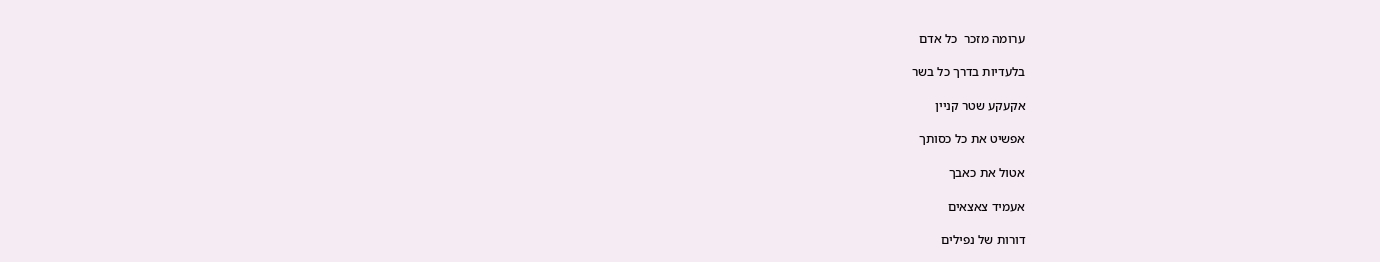ערומה מזכר  כל אדם

בלעדיות בדרך כל בשר

אקעקע שטר קניין

אפשיט את כל כסותך

אטול את כאבך

אעמיד צאצאים

דורות של נפילים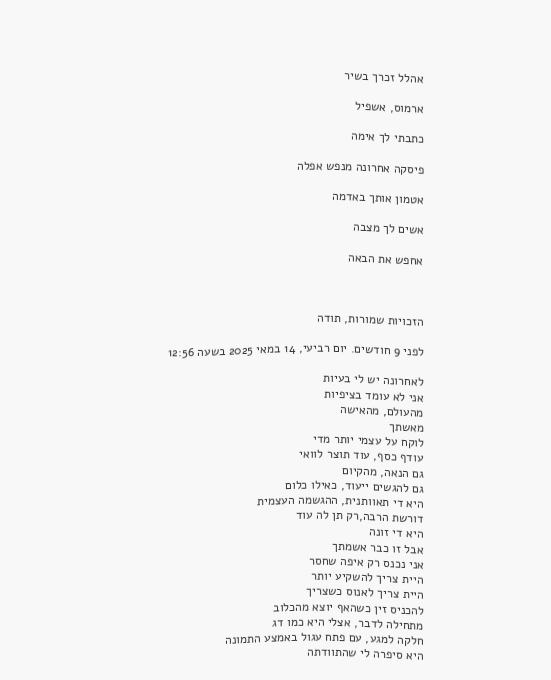אהלל זכרך בשיר

ארמוס, אשפיל

כתבתי לך אימה

פיסקה אחרונה מנפש אפלה

אטמון אותך באדמה

אשים לך מצבה

אחפש את הבאה



הזכויות שמורות, תודה

לפני 9 חודשים. יום רביעי, 14 במאי 2025 בשעה 12:56

לאחרונה יש לי בעיות
אני לא עומד בציפיות
מהעולם, מהאישה
מאשתך
לוקח על עצמי יותר מדי
עודף כסף, עוד תוצר לוואי
גם הנאה, מהקיום
גם להגשים ייעוד, כאילו כלום
היא די תאוותנית, ההגשמה העצמית
דורשת הרבה,רק תן לה עוד
היא די זונה
אבל זו כבר אשמתך
אני נכנס רק איפה שחסר
היית צריך להשקיע יותר
היית צריך לאנוס כשצריך
להכניס זין כשהאף יוצא מהכלוב
מתחילה לדבר, אצלי היא כמו דג
חלקה למגע, עם פתח עגול באמצע התמונה
היא סיפרה לי שהתוודתה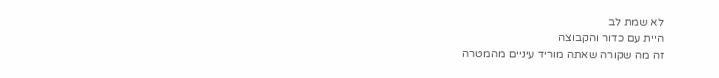לא שמת לב
היית עם כדור והקבוצה
זה מה שקורה שאתה מוריד עיניים מהמטרה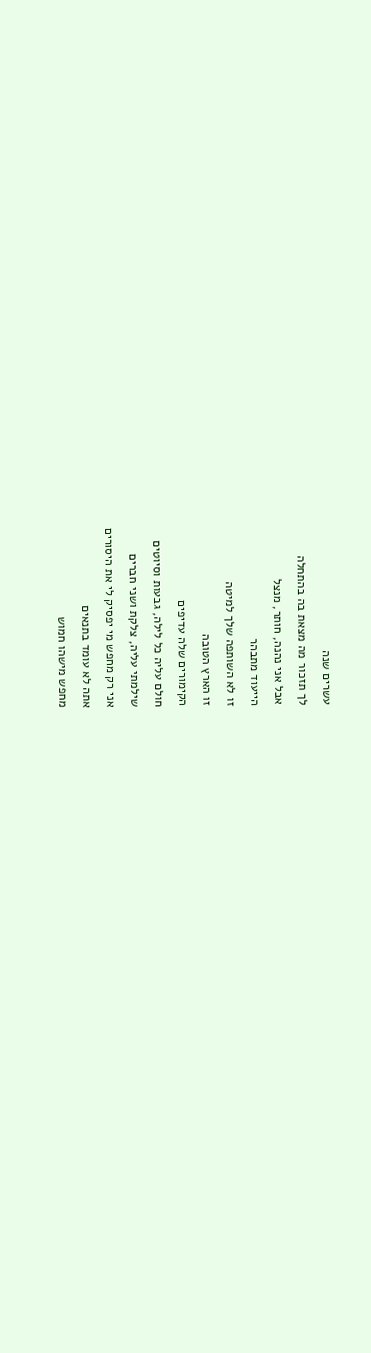עשרים שנה
לך תזכור מה מצאת בה בהתחלה
אבל אני נהנה, חותר, מנצל
הייעוד מתבהר
זו לא השותפה שלך למיטה
זו הארץ הטובה
הקימורים שלה עדיפים
חולם עליה כל לילה, גבעות וסיוטים
שילמתי עליה, צלקת ושני חברים
אני רק מחפש מי יפסיק לי את היסורים
אתה לא עומד בתנאים
מחפש מישהו חמוש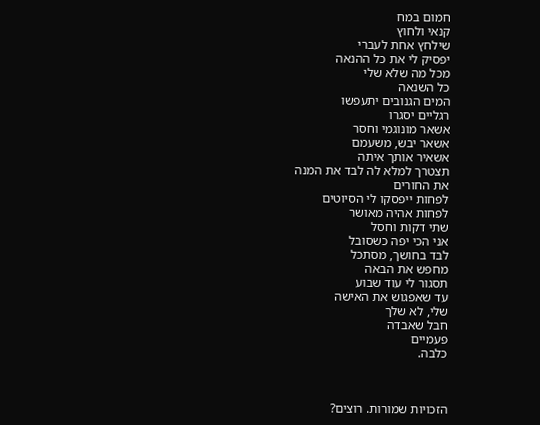חמום במח
קנאי ולחוץ
שילחץ אחת לעברי
יפסיק לי את כל ההנאה
מכל מה שלא שלי
כל השנאה
המים הגנובים יתעפשו
רגליים יסגרו
אשאר מונוגמי וחסר
אשאר יבש, משעמם
אשאיר אותך איתה
תצטרך למלא לה לבד את המנה
את החורים
לפחות ייפסקו לי הסיוטים
לפחות אהיה מאושר
שתי דקות וחסל
אני הכי יפה כשסובל
לבד בחושך, מסתכל
מחפש את הבאה
תסגור לי עוד שבוע
עד שאפגוש את האישה
שלי, לא שלך
חבל שאבדה
פעמיים
כלבה.



הזכויות שמורות. רוצים?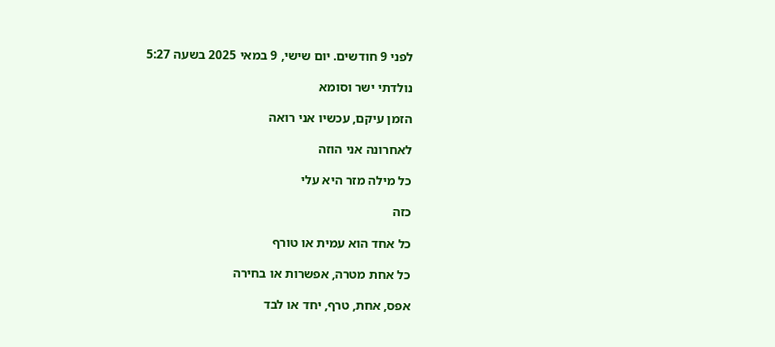לפני 9 חודשים. יום שישי, 9 במאי 2025 בשעה 5:27

נולדתי ישר וסומא

הזמן עיקם, עכשיו אני רואה

לאחרונה אני הוזה

כל מילה מזר היא עלי

כזה

כל אחד הוא עמית או טורף

כל אחת מטרה, אפשרות או בחירה

אפס, אחת, טרף, יחד או לבד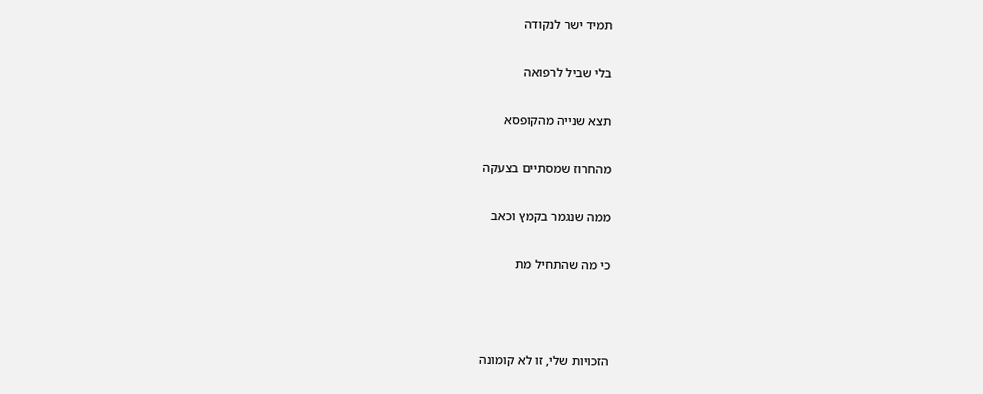תמיד ישר לנקודה

בלי שביל לרפואה

תצא שנייה מהקופסא

מהחרוז שמסתיים בצעקה

ממה שנגמר בקמץ וכאב

כי מה שהתחיל מת



הזכויות שלי, זו לא קומונה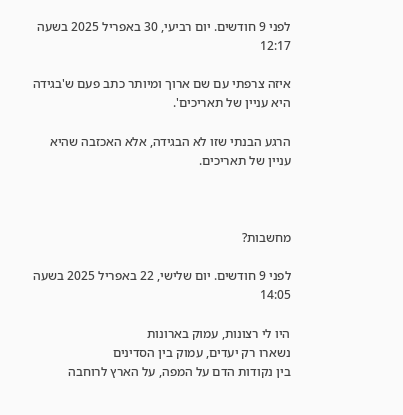לפני 9 חודשים. יום רביעי, 30 באפריל 2025 בשעה 12:17

איזה צרפתי עם שם ארוך ומיותר כתב פעם ש'בגידה היא עניין של תאריכים'.

הרגע הבנתי שזו לא הבגידה, אלא האכזבה שהיא עניין של תאריכים.



מחשבות?

לפני 9 חודשים. יום שלישי, 22 באפריל 2025 בשעה 14:05

היו לי רצונות, עמוק בארונות
נשארו רק יעדים, עמוק בין הסדינים
בין נקודות הדם על המפה, על הארץ לרוחבה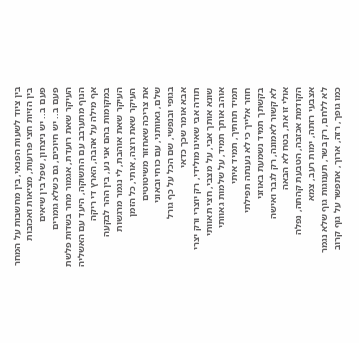בין ציוד לשעות הפנאי, בין מחשבות על המחר
בין הזיות חצי פרועות, מציאות ואכזבות
פעם ב.. יש ניצחון, שפל בין שיאים
פעם ב.. יש חיוכים, גם כשלא גומרים
העיקר שאת רועדת, אגמור מחר בשדות פלשת
הנוף מתערבב עם התשוקה, היעד עם האשליה
אף מילה על אהבה, הארץ די ריקה
במקומות בהם אני נע, בין ההר לבקעה
העיקר שאת אוהבת, לי נגמר מרגשות
העיקר שאת רוצה, אותי, כל הזמן
את צריכה שאחזור משיטוטים
שלם, גאוותני, עם כוחי ובאוני
בגופי ובנפשי, שם הכל על כף גורל
אבא אומר שכך כדאי
תודה אבי שאינו מולידי, רק יוצרי ורק יצרי
שונא אותך אבי, על מצבי, חצי תאוותי
אוהב אותך תמיד, על שלמות גאוותי
תמיד תחתיך, תמיד איתי
חוזר אלייך כי לא נענתה תפילתי
בקשתך תמיד נשמעת באוזני
לא קשור לאמונה, רק לגבר ואישה
אולי זו את, בטח לא הבאה
הקודמת אכזבה, הטבעת קהתה, נפלה
אצבעי רזתה, ימות רעב, צמא
לא ללחם, רק בשר, תענוגות גוף שלא נגמר
כמו גופך, רזה, ארוך, אתפשר על גוף קרוב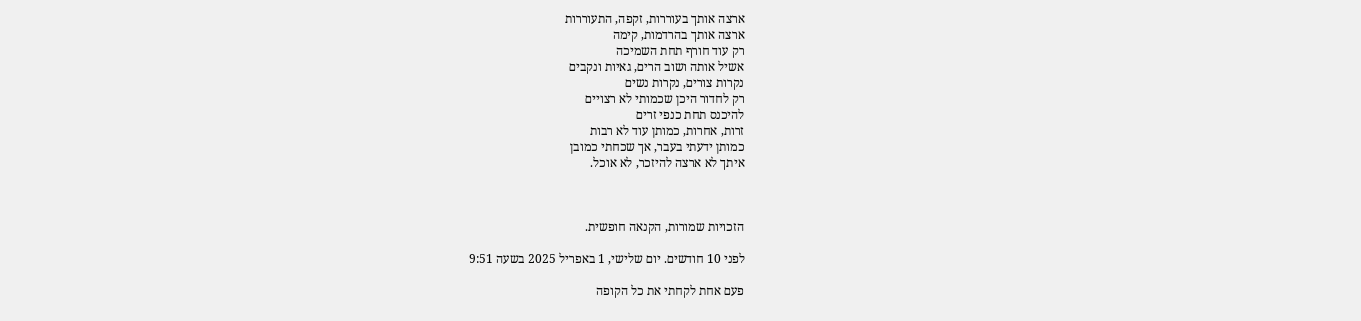ארצה אותך בעוררות, זקפה, התעוררות
ארצה אותך בהרדמות, קימה
רק עוד חורף תחת השמיכה
אשיל אותה ושוב הרים, גאיות ונקבים
נקרות צורים, נקרות נשים
רק לחדור היכן שכמותי לא רצויים
להיכנס תחת כנפי זרים
זרות, אחרות, כמותן עוד לא רבות
כמותן ידעתי בעבר, אך שכחתי כמובן
איתך לא ארצה להיזכר, לא אוכל.



הזכויות שמורות, הקנאה חופשית.

לפני 10 חודשים. יום שלישי, 1 באפריל 2025 בשעה 9:51

פעם אחת לקחתי את כל הקופה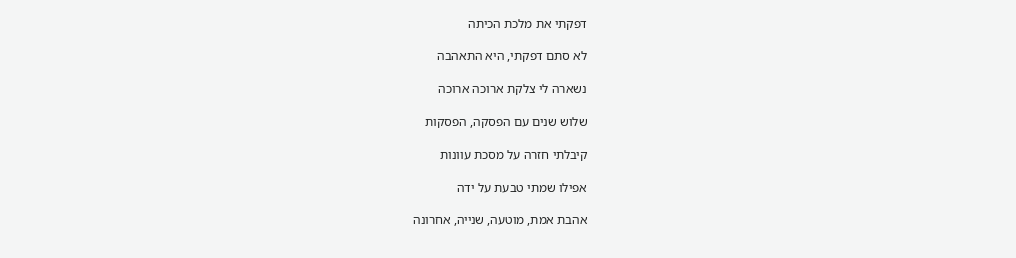דפקתי את מלכת הכיתה

לא סתם דפקתי, היא התאהבה

נשארה לי צלקת ארוכה ארוכה

שלוש שנים עם הפסקה, הפסקות

קיבלתי חזרה על מסכת עוונות

אפילו שמתי טבעת על ידה

אהבת אמת, מוטעה, שנייה, אחרונה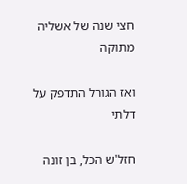חצי שנה של אשליה מתוקה

ואז הגורל התדפק על דלתי

חזל'ש הכל, בן זונה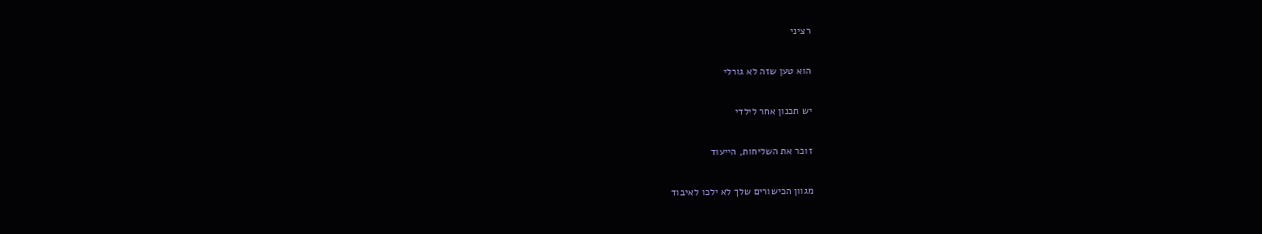רציני

הוא טען שזה לא גורלי

יש תכנון אחר לילדי

זוכר את השליחות, הייעוד

מגוון הכישורים שלך לא ילכו לאיבוד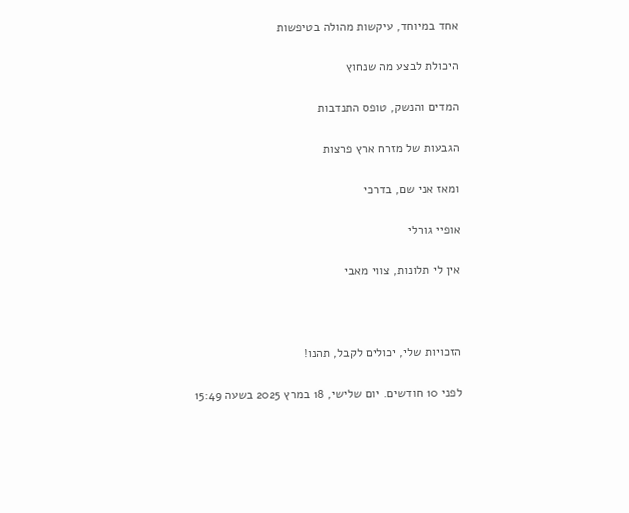אחד במיוחד, עיקשות מהולה בטיפשות

היכולת לבצע מה שנחוץ

המדים והנשק, טופס התנדבות

הגבעות של מזרח ארץ פרצות

ומאז אני שם, בדרכי

אופיי גורלי

אין לי תלונות, צווי מאבי



הזכויות שלי, יכולים לקבל, תהנו!

לפני 10 חודשים. יום שלישי, 18 במרץ 2025 בשעה 15:49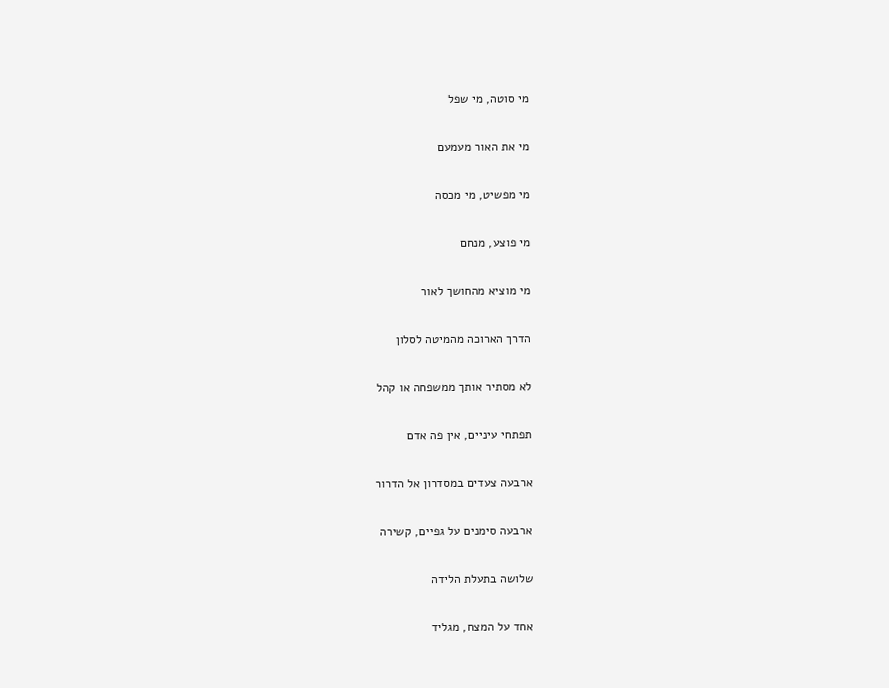מי סוטה, מי שפל

מי את האור מעמעם

מי מפשיט, מי מכסה

מי פוצע, מנחם

מי מוציא מהחושך לאור

הדרך הארוכה מהמיטה לסלון

לא מסתיר אותך ממשפחה או קהל

תפתחי עיניים, אין פה אדם

ארבעה צעדים במסדרון אל הדרור

ארבעה סימנים על גפיים, קשירה

שלושה בתעלת הלידה

אחד על המצח, מגליד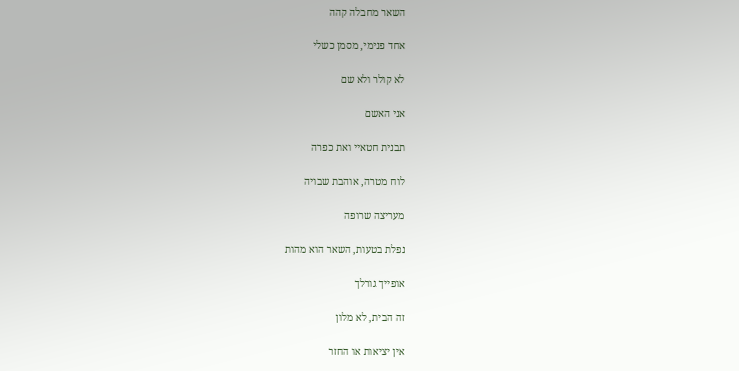השאר מחבלה קהה

אחד פנימי, מסמן כשלי

לא קולר ולא שם

אני האשם

תבנית חטאיי ואת כפרה

לוח מטרה, אוהבת שבויה

מעריצה שרופה

נפלת בטעות, השאר הוא מהות

אופייך גורלך

זה הבית, לא מלון

אין יציאות או החזר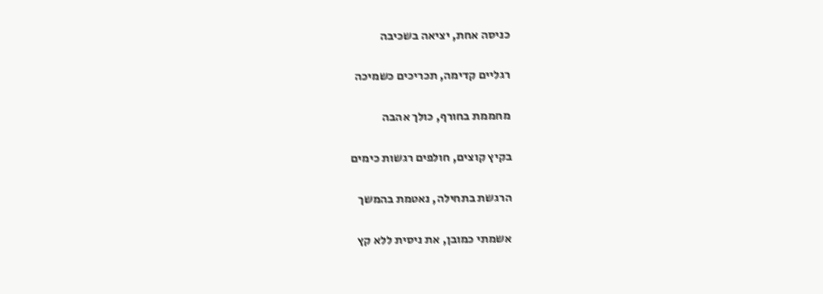כניסה אחת, יציאה בשכיבה

רגליים קדימה, תכריכים כשמיכה

מחממת בחורף, כולך אהבה

בקיץ קוצים, חולפים רגשות כימים

הרגשת בתחילה, נאטמת בהמשך

אשמתי כמובן, את ניסית ללא קץ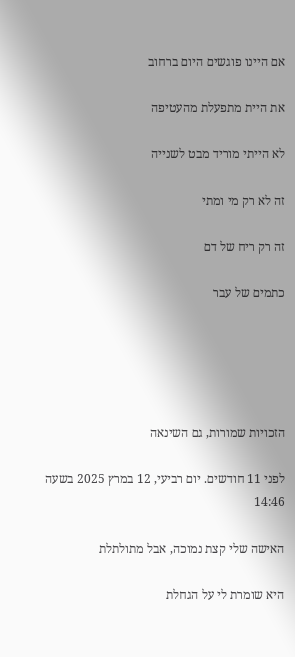אם היינו פוגשים היום ברחוב

את היית מתפעלת מהעטיפה

לא הייתי מוריד מבט לשנייה

זה לא רק מי ומתי

זה רק ריח של דם

כתמים של עבר





הזכויות שמורות, גם השינאה

לפני 11 חודשים. יום רביעי, 12 במרץ 2025 בשעה 14:46

האישה שלי קצת נמוכה, אבל מתולתלת

היא שומרת לי על הגחלת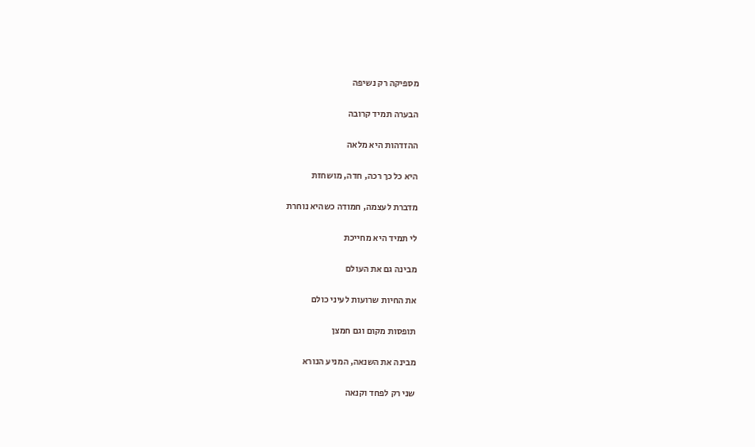מספיקה רק נשיפה

הבערה תמיד קרובה

ההזדהות היא מלאה

היא כל כך רכה, חדה, מושחזת

מדברת לעצמה, חמודה כשהיא נוחרת

לי תמיד היא מחייכת

מבינה גם את העולם

את החיות שרועות לעיני כולם

תופסות מקום וגם חמצן

מבינה את השנאה, המניע הנורא

שני רק לפחד וקנאה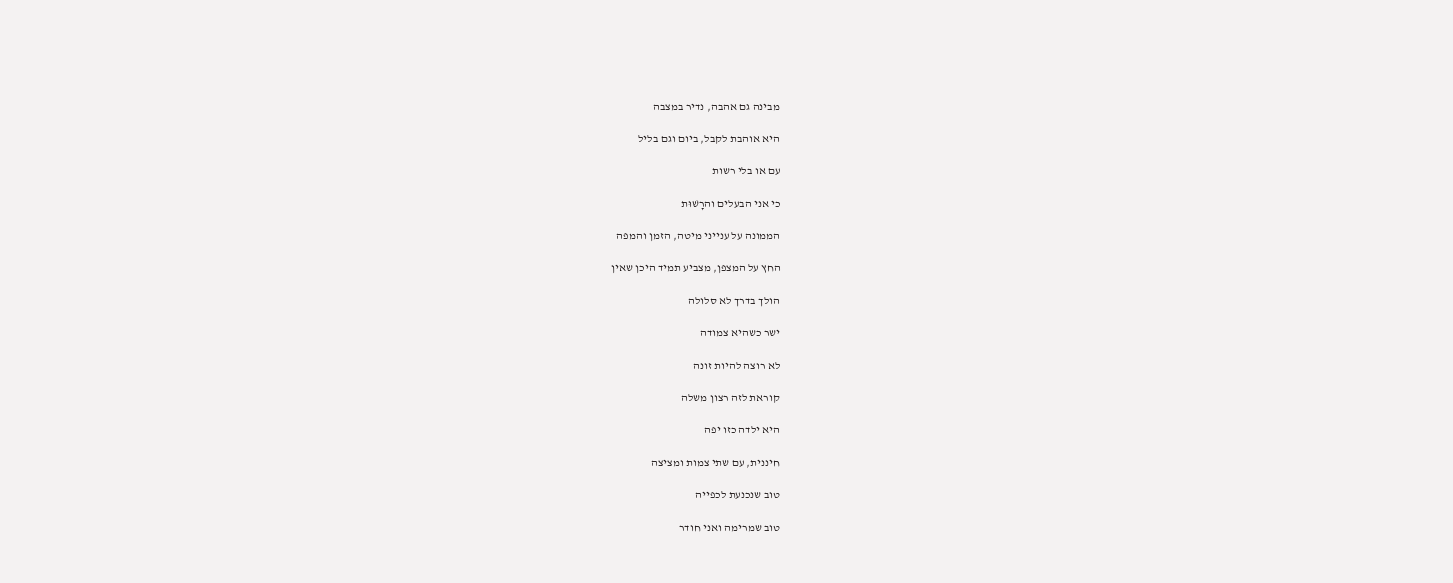מבינה גם אהבה, נדיר במצבה

היא אוהבת לקבל, ביום וגם בליל

עם או בלי רשות

כי אני הבעלים והרָשׁוּת

הממונה על ענייני מיטה, הזמן והמפה

החץ על המצפן, מצביע תמיד היכן שאין

הולך בדרך לא סלולה

ישר כשהיא צמודה

לא רוצה להיות זונה

קוראת לזה רצון משלה

היא ילדה כזו יפה

חיננית, עם שתי צמות ומציצה

טוב שנכנעת לכפייה

טוב שמרימה ואני חודר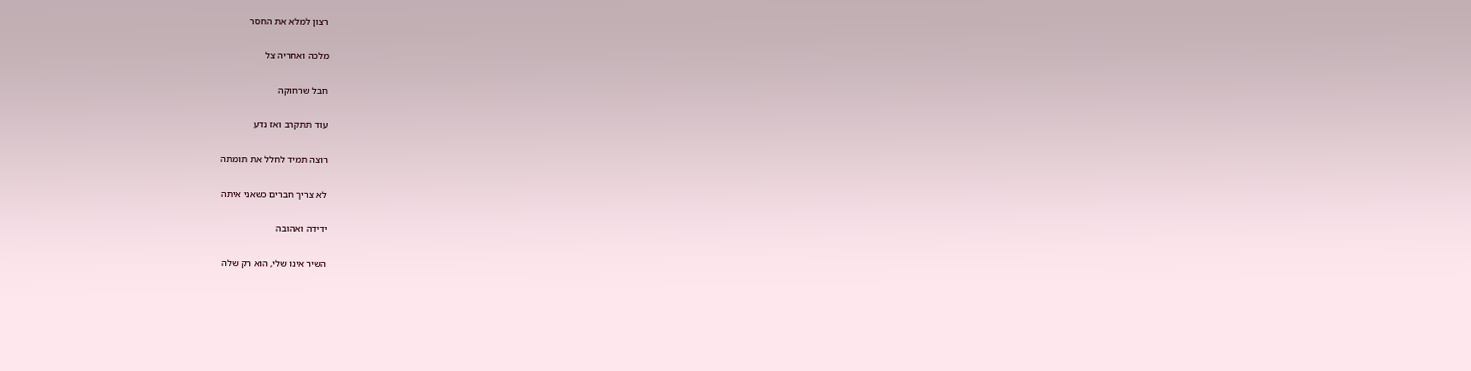רצון למלא את החסר

מלכה ואחריה צל

חבל שרחוקה

עוד תתקרב ואז נדע

רוצה תמיד לחלל את תומתה

לא צריך חברים כשאני איתה

ידידה ואהובה

השיר אינו שלי, הוא רק שלה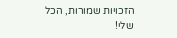הזכויות שמורות, הכל שלי!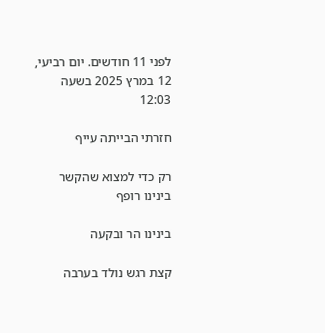לפני 11 חודשים. יום רביעי, 12 במרץ 2025 בשעה 12:03

חזרתי הבייתה עייף

רק כדי למצוא שהקשר בינינו רופף

בינינו הר ובקעה

קצת רגש נולד בערבה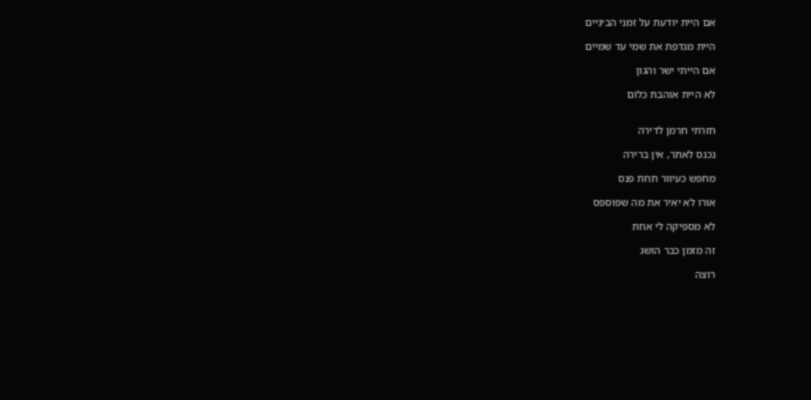אם היית יודעת על זמני הביניים

היית מגדפת את שמי עד שמיים

אם הייתי ישר והגון

לא היית אוהבת כלום


חזרתי חרמן לדירה

נכנס לאתר, אין ברירה

מחפש כעיוור תחת פנס

אורו לא יאיר את מה שפוספס

לא מספיקה לי אחת

זה מזמן כבר הושג

רוצה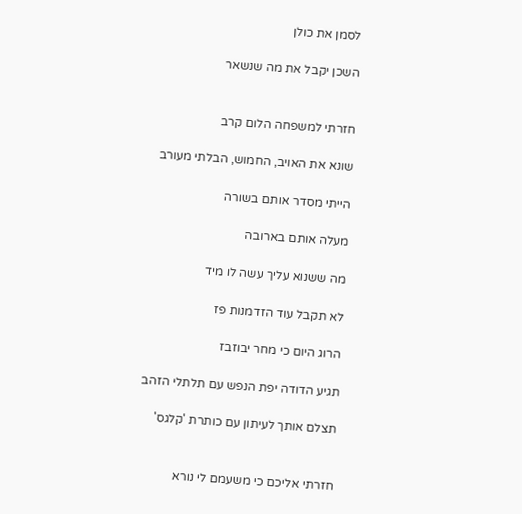לסמן את כולן

השכן יקבל את מה שנשאר


חזרתי למשפחה הלום קרב

שונא את האויב, החמוש, הבלתי מעורב

הייתי מסדר אותם בשורה

מעלה אותם בארובה

מה ששנוא עליך עשה לו מיד

לא תקבל עוד הזדמנות פז

הרוג היום כי מחר יבוזבז

תגיע הדודה יפת הנפש עם תלתלי הזהב

תצלם אותך לעיתון עם כותרת 'קלגס'


חזרתי אליכם כי משעמם לי נורא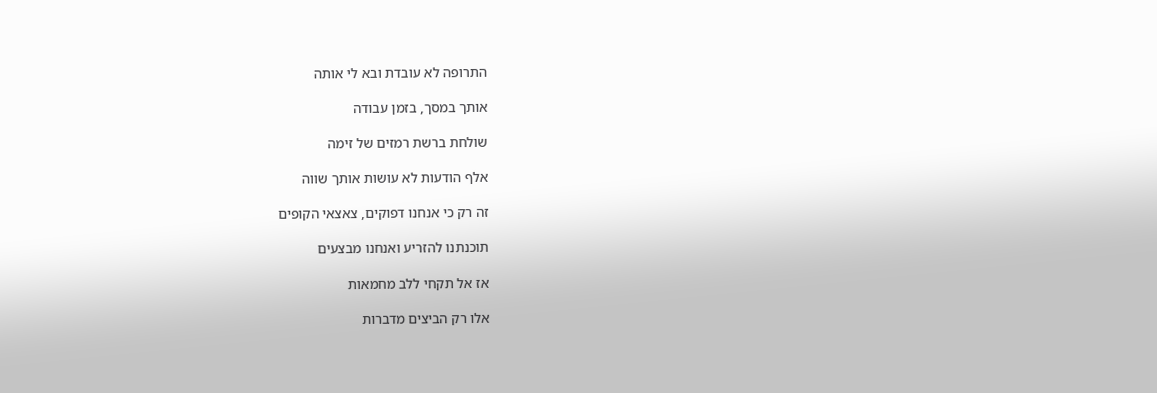התרופה לא עובדת ובא לי אותה

אותך במסך, בזמן עבודה

שולחת ברשת רמזים של זימה

אלף הודעות לא עושות אותך שווה

זה רק כי אנחנו דפוקים, צאצאי הקופים

תוכנתנו להזריע ואנחנו מבצעים

אז אל תקחי ללב מחמאות

אלו רק הביצים מדברות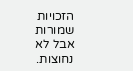הזכויות שמורות אבל לא נחוצות.